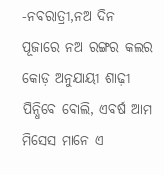-ନବରାତ୍ରୀ,ନଅ ଦିନ ପୂଜାରେ ନଅ ରଙ୍ଗର କଲର କୋଡ଼ ଅନୁଯାୟୀ ଶାଢ଼ୀ ପିନ୍ଧିବେ ବୋଲି, ଏବର୍ଷ ଆମ ମିସେସ ମାନେ ଏ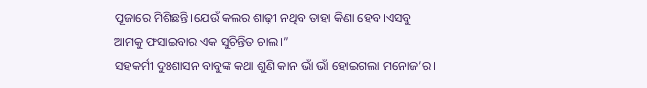ପୂଜାରେ ମିଶିଛନ୍ତି।ଯେଉଁ କଲର ଶାଢ଼ୀ ନଥିବ ତାହା କିଣା ହେବ।ଏସବୁ ଆମକୁ ଫସାଇବାର ଏକ ସୁଚିନ୍ତିତ ଚାଲ।”
ସହକର୍ମୀ ଦୁଃଶାସନ ବାବୁଙ୍କ କଥା ଶୁଣି କାନ ଭାଁ ଭାଁ ହୋଇଗଲା ମନୋଜ’ର।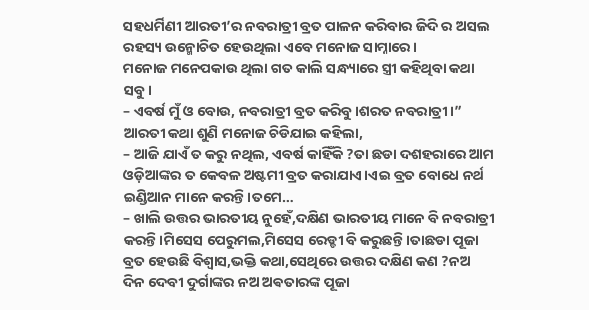ସହଧର୍ମିଣୀ ଆରତୀ’ର ନବରାତ୍ରୀ ବ୍ରତ ପାଳନ କରିବାର ଜିଦି ର ଅସଲ ରହସ୍ୟ ଉନ୍ମୋଚିତ ହେଉଥିଲା ଏବେ ମନୋଜ ସାମ୍ନାରେ।
ମନୋଜ ମନେପକାଉ ଥିଲା ଗତ କାଲି ସନ୍ଧ୍ୟାରେ ସ୍ତ୍ରୀ କହିଥିବା କଥା ସବୁ।
– ଏବର୍ଷ ମୁଁ ଓ ବୋଉ, ନବରାତ୍ରୀ ବ୍ରତ କରିବୁ।ଶରତ ନବରାତ୍ରୀ।”
ଆରତୀ କଥା ଶୁଣି ମନୋଜ ଚିଡିଯାଇ କହିଲା,
– ଆଜି ଯାଏଁ ତ କରୁ ନଥିଲ, ଏବର୍ଷ କାହିଁକି ?ତା ଛଡା ଦଶହରାରେ ଆମ ଓଡ଼ିଆଙ୍କର ତ କେବଳ ଅଷ୍ଟମୀ ବ୍ରତ କରାଯାଏ।ଏଇ ବ୍ରତ ବୋଧେ ନର୍ଥ ଇଣ୍ଡିଆନ ମାନେ କରନ୍ତି।ତମେ…
– ଖାଲି ଉତ୍ତର ଭାରତୀୟ ନୁହେଁ,ଦକ୍ଷିଣ ଭାରତୀୟ ମାନେ ବି ନବରାତ୍ରୀ କରନ୍ତି।ମିସେସ ପେରୁମଲ,ମିସେସ ରେଡ୍ଡୀ ବି କରୁଛନ୍ତି।ତାଛଡା ପୂଜା ବ୍ରତ ହେଉଛି ବିଶ୍ବାସ,ଭକ୍ତି କଥା,ସେଥିରେ ଉତ୍ତର ଦକ୍ଷିଣ କଣ ?ନଅ ଦିନ ଦେବୀ ଦୁର୍ଗାଙ୍କର ନଅ ଅଵତାରଙ୍କ ପୂଜା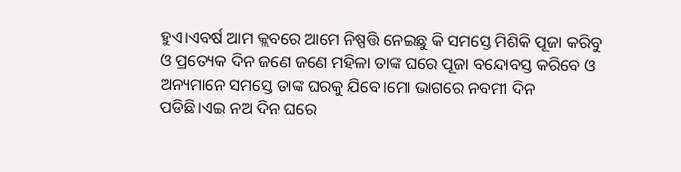ହୁଏ।ଏବର୍ଷ ଆମ କ୍ଲବରେ ଆମେ ନିଷ୍ପତ୍ତି ନେଇଛୁ କି ସମସ୍ତେ ମିଶିକି ପୂଜା କରିବୁ ଓ ପ୍ରତ୍ୟେକ ଦିନ ଜଣେ ଜଣେ ମହିଳା ତାଙ୍କ ଘରେ ପୂଜା ବନ୍ଦୋବସ୍ତ କରିବେ ଓ ଅନ୍ୟମାନେ ସମସ୍ତେ ତାଙ୍କ ଘରକୁ ଯିବେ।ମୋ ଭାଗରେ ନବମୀ ଦିନ ପଡିଛି।ଏଇ ନଅ ଦିନ ଘରେ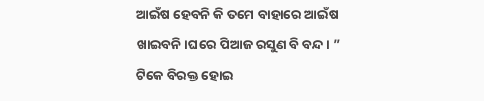ଆଇଁଷ ହେବନି କି ତମେ ବାହାରେ ଆଇଁଷ ଖାଇବନି।ଘରେ ପିଆଜ ରସୁଣ ବି ବନ୍ଦ। ”
ଟିକେ ବିରକ୍ତ ହୋଇ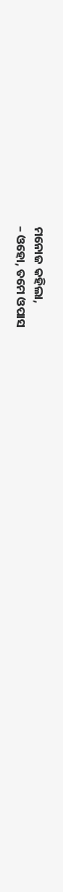ମନୋଜ କହିଲା,
– ଓହୋ, ତମେ ଓପାସ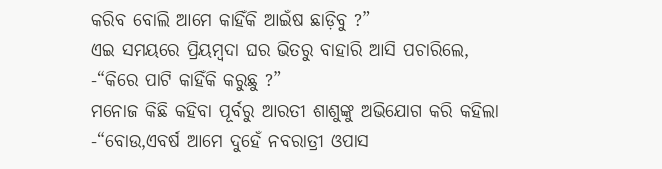କରିବ ବୋଲି ଆମେ କାହିଁକି ଆଇଁଷ ଛାଡ଼ିବୁ ?”
ଏଇ ସମୟରେ ପ୍ରିୟମ୍ବଦା ଘର ଭିତରୁ ବାହାରି ଆସି ପଚାରିଲେ,
-“କିରେ ପାଟି କାହିଁକି କରୁଛୁ ?”
ମନୋଜ କିଛି କହିବା ପୂର୍ବରୁ ଆରତୀ ଶାଶୁଙ୍କୁ ଅଭିଯୋଗ କରି କହିଲା
-“ବୋଉ,ଏବର୍ଷ ଆମେ ଦୁହେଁ ନବରାତ୍ରୀ ଓପାସ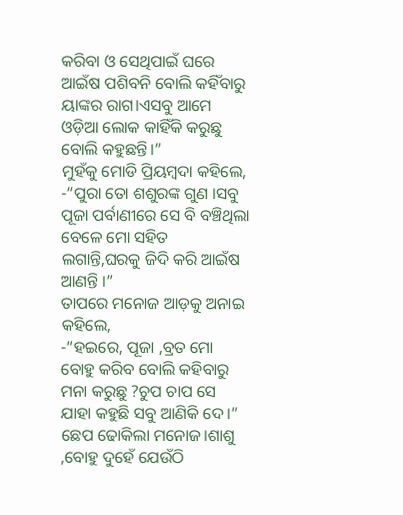କରିବା ଓ ସେଥିପାଇଁ ଘରେ ଆଇଁଷ ପଶିବନି ବୋଲି କହିଁବାରୁ ୟାଙ୍କର ରାଗ।ଏସବୁ ଆମେ ଓଡ଼ିଆ ଲୋକ କାହିଁକି କରୁଛୁ ବୋଲି କହୁଛନ୍ତି।”
ମୁହଁକୁ ମୋଡି ପ୍ରିୟମ୍ବଦା କହିଲେ,
-“ପୁରା ତୋ ଶଶୁରଙ୍କ ଗୁଣ ।ସବୁ ପୂଜା ପର୍ବାଣୀରେ ସେ ବି ବଞ୍ଚିଥିଲା ବେଳେ ମୋ ସହିତ ଲଗାନ୍ତି,ଘରକୁ ଜିଦି କରି ଆଇଁଷ ଆଣନ୍ତି ।”
ତାପରେ ମନୋଜ ଆଡ଼କୁ ଅନାଇ କହିଲେ,
-“ହଇରେ, ପୂଜା ,ବ୍ରତ ମୋ ବୋହୁ କରିବ ବୋଲି କହିବାରୁ ମନା କରୁଛୁ ?ଚୁପ ଚାପ ସେ ଯାହା କହୁଛି ସବୁ ଆଣିକି ଦେ।”
ଛେପ ଢୋକିଲା ମନୋଜ।ଶାଶୁ ,ବୋହୁ ଦୁହେଁ ଯେଉଁଠି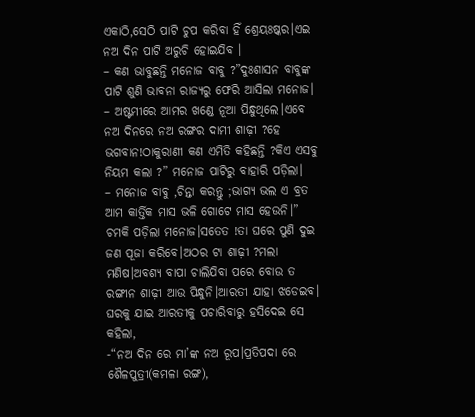ଏକାଠି,ସେଠି ପାଟି ଚୁପ କରିବା ହିଁ ଶ୍ରେୟଃଷ୍କର।ଏଇ ନଅ ଦିନ ପାଟି ଅରୁଚି ହୋଇଯିବ ।
– କଣ ଭାବୁଛନ୍ତି ମନୋଜ ବାବୁ ?”ଦୁଃଶାସନ ବାବୁଙ୍କ ପାଟି ଶୁଣି ଭାବନା ରାଜ୍ୟରୁ ଫେରି ଆସିଲା ମନୋଜ।
– ଅଷ୍ଟମୀରେ ଆମର ଖଣ୍ଡେ ନୂଆ ପିନ୍ଧୁଥିଲେ।ଏବେ ନଅ ଦିନରେ ନଅ ରଙ୍ଗର ଦାମୀ ଶାଢ଼ୀ ?ହେ ଭଗବାନ!ଠାକୁରାଣୀ କଣ ଏମିତି କହିଛନ୍ତି ?କିଏ ଏସବୁ ନିୟମ କଲା ?” ମନୋଜ ପାଟିରୁ ବାହାରି ପଡ଼ିଲା।
– ମନୋଜ ବାବୁ ,ଚିନ୍ତା କରନ୍ତୁ ;ଭାଗ୍ୟ ଭଲ ଏ ବ୍ରତ ଆମ କାର୍ତ୍ତିକ ମାସ ଭଳି ଗୋଟେ ମାସ ହେଉନି।”
ଚମକି ପଡ଼ିଲା ମନୋଜ।ସତେତ !ତା ଘରେ ପୁଣି ଦୁଇ ଜଣ ପୂଜା କରିବେ।ଅଠର ଟା ଶାଢ଼ୀ ?ମଲା ମଣିଷ।ଅବଶ୍ୟ ବାପା ଚାଲିଯିବା ପରେ ବୋଉ ତ ରଙ୍ଗୀନ ଶାଢ଼ୀ ଆଉ ପିନ୍ଧୁନି।ଆରତୀ ଯାହା ଝଡେଇବ।
ଘରକୁ ଯାଇ ଆରତୀକୁ ପଚାରିବାରୁ ହସିଦେଇ ସେ କହିଲା,
-“ନଅ ଦିନ ରେ ମା’ଙ୍କ ନଅ ରୂପ।ପ୍ରତିପଦା ରେ ଶୈଳପୁତ୍ରୀ(କମଳା ରଙ୍ଗ),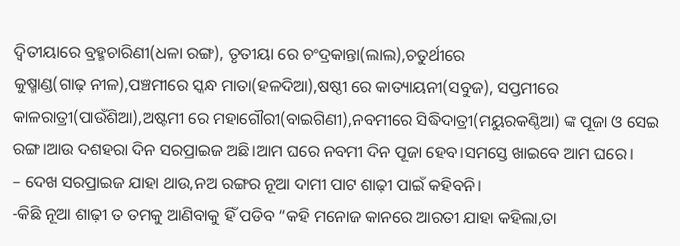ଦ୍ଵିତୀୟାରେ ବ୍ରହ୍ମଚାରିଣୀ(ଧଳା ରଙ୍ଗ), ତୃତୀୟା ରେ ଚଂଦ୍ରକାନ୍ତା(ଲାଲ),ଚତୁର୍ଥୀରେ
କୁଷ୍ମାଣ୍ଡ(ଗାଢ଼ ନୀଳ),ପଞ୍ଚମୀରେ ସ୍କନ୍ଧ ମାତା(ହଳଦିଆ),ଷଷ୍ଠୀ ରେ କାତ୍ୟାୟନୀ(ସବୁଜ), ସପ୍ତମୀରେ କାଳରାତ୍ରୀ(ପାଉଁଶିଆ),ଅଷ୍ଟମୀ ରେ ମହାଗୌରୀ(ବାଇଗିଣୀ),ନବମୀରେ ସିଦ୍ଧିଦାତ୍ରୀ(ମୟୁରକଣ୍ଠିଆ) ଙ୍କ ପୂଜା ଓ ସେଇ ରଙ୍ଗ।ଆଉ ଦଶହରା ଦିନ ସରପ୍ରାଇଜ ଅଛି।ଆମ ଘରେ ନବମୀ ଦିନ ପୂଜା ହେବ।ସମସ୍ତେ ଖାଇବେ ଆମ ଘରେ।
– ଦେଖ ସରପ୍ରାଇଜ ଯାହା ଥାଉ,ନଅ ରଙ୍ଗର ନୂଆ ଦାମୀ ପାଟ ଶାଢ଼ୀ ପାଇଁ କହିବନି।
-କିଛି ନୂଆ ଶାଢ଼ୀ ତ ତମକୁ ଆଣିବାକୁ ହିଁ ପଡିବ “କହି ମନୋଜ କାନରେ ଆରତୀ ଯାହା କହିଲା,ତା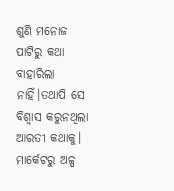ଶୁଣି ମନୋଜ ପାଟିରୁ କଥା ବାହାରିଲା ନାହିଁ।ତଥାପି ସେ ବିଶ୍ବାସ କରୁନଥିଲା ଆରତୀ କଥାକୁ।
ମାର୍କେଟରୁ ଅଳ୍ପ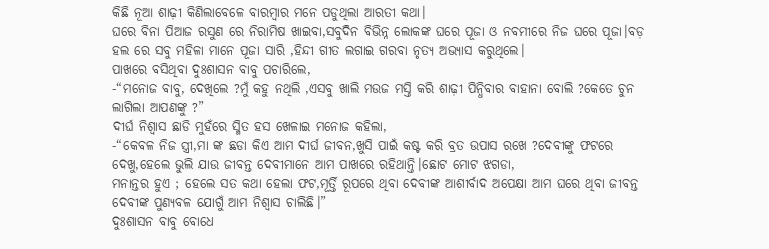କିଛି ନୂଆ ଶାଢ଼ୀ କିଣିଲାବେଳେ ବାରମ୍ବାର ମନେ ପଡୁଥିଲା ଆରତୀ କଥା।
ଘରେ ବିନା ପିଆଜ ରସୁଣ ରେ ନିରାମିଷ ଖାଇବା,ସବୁଦିନ ବିଭିନ୍ନ ଲୋକଙ୍କ ଘରେ ପୂଜା ଓ ନବମୀରେ ନିଜ ଘରେ ପୂଜା।ବଡ଼ ହଲ ରେ ସବୁ ମହିଳା ମାନେ ପୂଜା ସାରି ,ହିନ୍ଦୀ ଗୀତ ଲଗାଇ ଗରବା ନୃତ୍ୟ ଅଭ୍ୟାସ କରୁଥିଲେ।
ପାଖରେ ବସିଥିବା ଦୁଃଶାସନ ବାବୁ ପଚାରିଲେ,
-“ମନୋଜ ବାବୁ, ଦେଖିଲେ ?ମୁଁ କହୁ ନଥିଲି ,ଏସବୁ ଖାଲି ମଉଜ ମସ୍ତି କରି ଶାଢ଼ୀ ପିନ୍ଧିବାର ବାହାନା ବୋଲି ?କେତେ ଚୁନ ଲାଗିଲା ଆପଣଙ୍କୁ ?”
ଦୀର୍ଘ ନିଶ୍ବାସ ଛାଡି ମୁହଁରେ ସ୍ମିତ ହସ ଖେଳାଇ ମନୋଜ କହିଲା,
-“କେବଳ ନିଜ ସ୍ତ୍ରୀ,ମା ଙ୍କ ଛଡା କିଏ ଆମ ଦୀର୍ଘ ଜୀବନ,ଖୁସି ପାଇଁ କଷ୍ଟ କରି ବ୍ରତ ଉପାସ ରଖେ ?ଦେବୀଙ୍କୁ ଫଟରେ ଦେଖୁ,ହେଲେ ଭୁଲି ଯାଉ ଜୀବନ୍ତ ଦେବୀମାନେ ଆମ ପାଖରେ ରହିଥାନ୍ତି।ଛୋଟ ମୋଟ ଝଗଡା,
ମନାନ୍ତର ହୁଏ ; ହେଲେ ସତ କଥା ହେଲା ଫଟ,ମୂର୍ତ୍ତି ରୂପରେ ଥିବା ଦେବୀଙ୍କ ଆଶୀର୍ବାଦ ଅପେକ୍ଷା ଆମ ଘରେ ଥିବା ଜୀବନ୍ତ ଦେବୀଙ୍କ ପୁଣ୍ୟବଳ ଯୋଗୁଁ ଆମ ନିଶ୍ବାସ ଚାଲିଛି।”
ଦୁଃଶାସନ ବାବୁ ବୋଧେ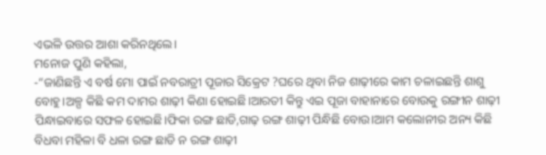ଏଭଳି ଉତ୍ତର ଆଶା କରିନଥିଲେ।
ମନୋଜ ପୁଣି କହିଲା,
-“ଜାଣିଛନ୍ତି ଏ ବର୍ଷ ମୋ ପାଇଁ ନବରାତ୍ରୀ ପୂଜାର ସିକ୍ରେଟ ?ଘରେ ଥିବା ନିଜ ଶାଢ଼ୀରେ କାମ ଚଳାଇଛନ୍ତି ଶାଶୁ ବୋହୁ।ଅଳ୍ପ କିଛି କମ ଦାମର ଶାଢ଼ୀ କିଣା ହୋଇଛି।ଆରତୀ କିନ୍ତୁ ଏଇ ପୂଜା ବାହାନାରେ ବୋଉକୁ ରଙ୍ଗୀନ ଶାଢ଼ୀ ପିନ୍ଧାଇବାରେ ସଫଳ ହୋଇଛି।ଫିକା ରଙ୍ଗ ଛାଡି,ଗାଢ଼ ରଙ୍ଗ ଶାଢ଼ୀ ପିନ୍ଧିଛି ବୋଉ।ଆମ କଲୋନୀର ଅନ୍ୟ କିଛି ବିଧବା ମହିଳା ବି ଧଳା ରଙ୍ଗ ଛାଡି ନ ରଙ୍ଗ ଶାଢ଼ୀ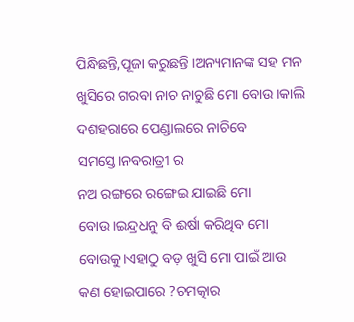ପିନ୍ଧିଛନ୍ତି,ପୂଜା କରୁଛନ୍ତି ।ଅନ୍ୟମାନଙ୍କ ସହ ମନ ଖୁସିରେ ଗରବା ନାଚ ନାଚୁଛି ମୋ ବୋଉ।କାଲି ଦଶହରାରେ ପେଣ୍ଡାଲରେ ନାଚିବେ ସମସ୍ତେ।ନବରାତ୍ରୀ ର
ନଅ ରଙ୍ଗରେ ରଙ୍ଗେଇ ଯାଇଛି ମୋ ବୋଉ।ଇନ୍ଦ୍ରଧନୁ ବି ଈର୍ଷା କରିଥିବ ମୋ ବୋଉକୁ।ଏହାଠୁ ବଡ଼ ଖୁସି ମୋ ପାଇଁ ଆଉ କଣ ହୋଇପାରେ ?ଚମତ୍କାର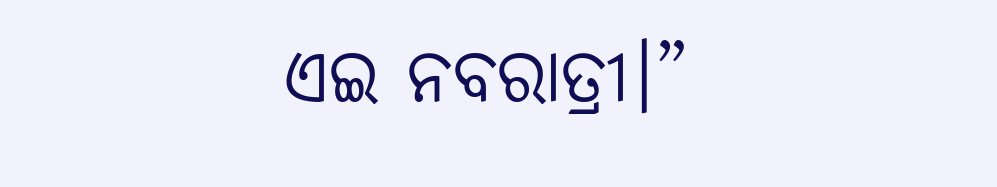ଏଇ ନବରାତ୍ରୀ।”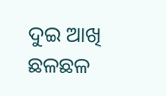ଦୁଇ ଆଖି ଛଳଛଳ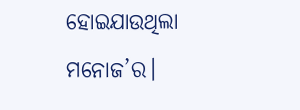ହୋଇଯାଉଥିଲା ମନୋଜ’ର।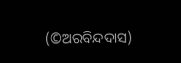(©ଅରବିନ୍ଦଦାସ)